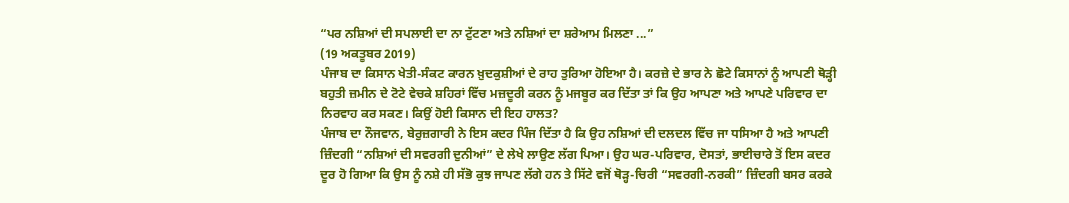“ਪਰ ਨਸ਼ਿਆਂ ਦੀ ਸਪਲਾਈ ਦਾ ਨਾ ਟੁੱਟਣਾ ਅਤੇ ਨਸ਼ਿਆਂ ਦਾ ਸ਼ਰੇਆਮ ਮਿਲਣਾ ...”
(19 ਅਕਤੂਬਰ 2019)
ਪੰਜਾਬ ਦਾ ਕਿਸਾਨ ਖੇਤੀ-ਸੰਕਟ ਕਾਰਨ ਖ਼ੁਦਕੁਸ਼ੀਆਂ ਦੇ ਰਾਹ ਤੁਰਿਆ ਹੋਇਆ ਹੈ। ਕਰਜ਼ੇ ਦੇ ਭਾਰ ਨੇ ਛੋਟੇ ਕਿਸਾਨਾਂ ਨੂੰ ਆਪਣੀ ਥੋੜ੍ਹੀ ਬਹੁਤੀ ਜ਼ਮੀਨ ਦੇ ਟੋਟੇ ਵੇਚਕੇ ਸ਼ਹਿਰਾਂ ਵਿੱਚ ਮਜ਼ਦੂਰੀ ਕਰਨ ਨੂੰ ਮਜਬੂਰ ਕਰ ਦਿੱਤਾ ਤਾਂ ਕਿ ਉਹ ਆਪਣਾ ਅਤੇ ਆਪਣੇ ਪਰਿਵਾਰ ਦਾ ਨਿਰਵਾਹ ਕਰ ਸਕਣ। ਕਿਉਂ ਹੋਈ ਕਿਸਾਨ ਦੀ ਇਹ ਹਾਲਤ?
ਪੰਜਾਬ ਦਾ ਨੌਜਵਾਨ, ਬੇਰੁਜ਼ਗਾਰੀ ਨੇ ਇਸ ਕਦਰ ਪਿੰਜ ਦਿੱਤਾ ਹੈ ਕਿ ਉਹ ਨਸ਼ਿਆਂ ਦੀ ਦਲਦਲ ਵਿੱਚ ਜਾ ਧਸਿਆ ਹੈ ਅਤੇ ਆਪਣੀ ਜ਼ਿੰਦਗੀ “ਨਸ਼ਿਆਂ ਦੀ ਸਵਰਗੀ ਦੁਨੀਆਂ” ਦੇ ਲੇਖੇ ਲਾਉਣ ਲੱਗ ਪਿਆ। ਉਹ ਘਰ-ਪਰਿਵਾਰ, ਦੋਸਤਾਂ, ਭਾਈਚਾਰੇ ਤੋਂ ਇਸ ਕਦਰ ਦੂਰ ਹੋ ਗਿਆ ਕਿ ਉਸ ਨੂੰ ਨਸ਼ੇ ਹੀ ਸੱਭੋ ਕੁਝ ਜਾਪਣ ਲੱਗੇ ਹਨ ਤੇ ਸਿੱਟੇ ਵਜੋਂ ਥੋੜ੍ਹ-ਚਿਰੀ “ਸਵਰਗੀ-ਨਰਕੀ” ਜ਼ਿੰਦਗੀ ਬਸਰ ਕਰਕੇ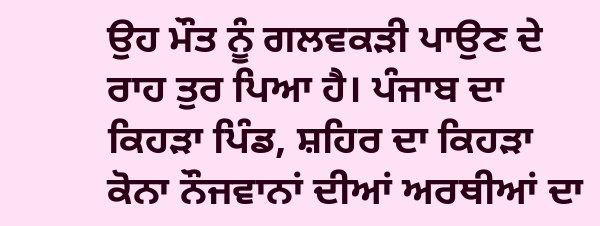ਉਹ ਮੌਤ ਨੂੰ ਗਲਵਕੜੀ ਪਾਉਣ ਦੇ ਰਾਹ ਤੁਰ ਪਿਆ ਹੈ। ਪੰਜਾਬ ਦਾ ਕਿਹੜਾ ਪਿੰਡ, ਸ਼ਹਿਰ ਦਾ ਕਿਹੜਾ ਕੋਨਾ ਨੌਜਵਾਨਾਂ ਦੀਆਂ ਅਰਥੀਆਂ ਦਾ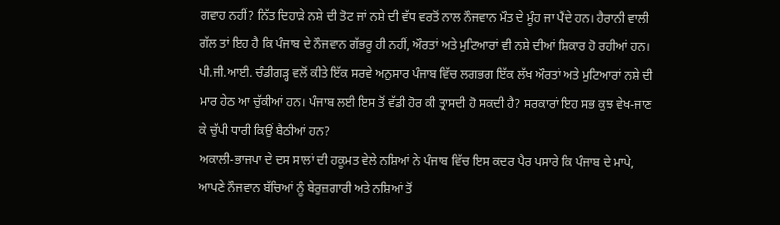ਗਵਾਹ ਨਹੀਂ? ਨਿੱਤ ਦਿਹਾੜੇ ਨਸ਼ੇ ਦੀ ਤੋਟ ਜਾਂ ਨਸ਼ੇ ਦੀ ਵੱਧ ਵਰਤੋਂ ਨਾਲ ਨੌਜਵਾਨ ਮੌਤ ਦੇ ਮੂੰਹ ਜਾ ਪੈਂਦੇ ਹਨ। ਹੈਰਾਨੀ ਵਾਲੀ ਗੱਲ ਤਾਂ ਇਹ ਹੈ ਕਿ ਪੰਜਾਬ ਦੇ ਨੌਜਵਾਨ ਗੱਭਰੂ ਹੀ ਨਹੀਂ, ਔਰਤਾਂ ਅਤੇ ਮੁਟਿਆਰਾਂ ਵੀ ਨਸ਼ੇ ਦੀਆਂ ਸ਼ਿਕਾਰ ਹੋ ਰਹੀਆਂ ਹਨ। ਪੀ.ਜੀ.ਆਈ. ਚੰਡੀਗੜ੍ਹ ਵਲੋਂ ਕੀਤੇ ਇੱਕ ਸਰਵੇ ਅਨੁਸਾਰ ਪੰਜਾਬ ਵਿੱਚ ਲਗਭਗ ਇੱਕ ਲੱਖ ਔਰਤਾਂ ਅਤੇ ਮੁਟਿਆਰਾਂ ਨਸ਼ੇ ਦੀ ਮਾਰ ਹੇਠ ਆ ਚੁੱਕੀਆਂ ਹਨ। ਪੰਜਾਬ ਲਈ ਇਸ ਤੋਂ ਵੱਡੀ ਹੋਰ ਕੀ ਤ੍ਰਾਸਦੀ ਹੋ ਸਕਦੀ ਹੈ? ਸਰਕਾਰਾਂ ਇਹ ਸਭ ਕੁਝ ਵੇਖ-ਜਾਣ ਕੇ ਚੁੱਪੀ ਧਾਰੀ ਕਿਉਂ ਬੈਠੀਆਂ ਹਨ?
ਅਕਾਲੀ-ਭਾਜਪਾ ਦੇ ਦਸ ਸਾਲਾਂ ਦੀ ਹਕੂਮਤ ਵੇਲੇ ਨਸ਼ਿਆਂ ਨੇ ਪੰਜਾਬ ਵਿੱਚ ਇਸ ਕਦਰ ਪੈਰ ਪਸਾਰੇ ਕਿ ਪੰਜਾਬ ਦੇ ਮਾਪੇ, ਆਪਣੇ ਨੌਜਵਾਨ ਬੱਚਿਆਂ ਨੂੰ ਬੇਰੁਜ਼ਗਾਰੀ ਅਤੇ ਨਸ਼ਿਆਂ ਤੋਂ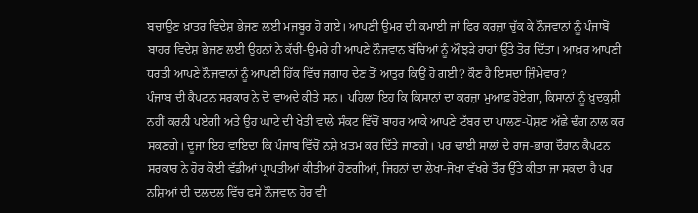ਬਚਾਉਣ ਖ਼ਾਤਰ ਵਿਦੇਸ਼ ਭੇਜਣ ਲਈ ਮਜਬੂਰ ਹੋ ਗਏ। ਆਪਣੀ ਉਮਰ ਦੀ ਕਮਾਈ ਜਾਂ ਫਿਰ ਕਰਜ਼ਾ ਚੁੱਕ ਕੇ ਨੌਜਵਾਨਾਂ ਨੂੰ ਪੰਜਾਬੋਂ ਬਾਹਰ ਵਿਦੇਸ਼ ਭੇਜਣ ਲਈ ਉਹਨਾਂ ਨੇ ਕੱਚੀ-ਉਮਰੇ ਹੀ ਆਪਣੇ ਨੌਜਵਾਨ ਬੱਚਿਆਂ ਨੂੰ ਔਝੜੇ ਰਾਹਾਂ ਉੱਤੇ ਤੋਰ ਦਿੱਤਾ। ਆਖ਼ਰ ਆਪਣੀ ਧਰਤੀ ਆਪਣੇ ਨੌਜਵਾਨਾਂ ਨੂੰ ਆਪਣੀ ਹਿੱਕ ਵਿੱਚ ਜਗਾਹ ਦੇਣ ਤੋਂ ਆਤੁਰ ਕਿਉਂ ਹੋ ਗਈ? ਕੌਣ ਹੈ ਇਸਦਾ ਜ਼ਿੰਮੇਵਾਰ?
ਪੰਜਾਬ ਦੀ ਕੈਪਟਨ ਸਰਕਾਰ ਨੇ ਦੋ ਵਾਅਦੇ ਕੀਤੇ ਸਨ। ਪਹਿਲਾ ਇਹ ਕਿ ਕਿਸਾਨਾਂ ਦਾ ਕਰਜ਼ਾ ਮੁਆਫ਼ ਹੋਏਗਾ, ਕਿਸਾਨਾਂ ਨੂੰ ਖ਼ੁਦਕੁਸ਼ੀ ਨਹੀਂ ਕਰਨੀ ਪਏਗੀ ਅਤੇ ਉਹ ਘਾਟੇ ਦੀ ਖੇਤੀ ਵਾਲੇ ਸੰਕਟ ਵਿੱਚੋਂ ਬਾਹਰ ਆਕੇ ਆਪਣੇ ਟੱਬਰ ਦਾ ਪਾਲਣ-ਪੋਸ਼ਣ ਅੱਛੇ ਢੰਗ ਨਾਲ ਕਰ ਸਕਣਗੇ। ਦੂਜਾ ਇਹ ਵਾਇਦਾ ਕਿ ਪੰਜਾਬ ਵਿੱਚੋਂ ਨਸ਼ੇ ਖ਼ਤਮ ਕਰ ਦਿੱਤੇ ਜਾਣਗੇ। ਪਰ ਢਾਈ ਸਾਲਾਂ ਦੇ ਰਾਜ-ਭਾਗ ਦੌਰਾਨ ਕੈਪਟਨ ਸਰਕਾਰ ਨੇ ਹੋਰ ਕੋਈ ਵੱਡੀਆਂ ਪ੍ਰਾਪਤੀਆਂ ਕੀਤੀਆਂ ਹੋਣਗੀਆਂ, ਜਿਹਨਾਂ ਦਾ ਲੇਖਾ-ਜੋਖਾ ਵੱਖਰੇ ਤੌਰ ਉੱਤੇ ਕੀਤਾ ਜਾ ਸਕਦਾ ਹੈ ਪਰ ਨਸ਼ਿਆਂ ਦੀ ਦਲਦਲ ਵਿੱਚ ਫਸੇ ਨੌਜਵਾਨ ਹੋਰ ਵੀ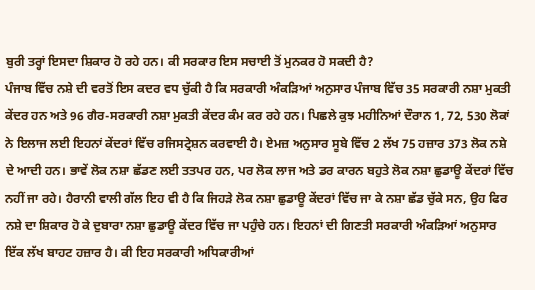ਬੁਰੀ ਤਰ੍ਹਾਂ ਇਸਦਾ ਸ਼ਿਕਾਰ ਹੋ ਰਹੇ ਹਨ। ਕੀ ਸਰਕਾਰ ਇਸ ਸਚਾਈ ਤੋਂ ਮੁਨਕਰ ਹੋ ਸਕਦੀ ਹੈ?
ਪੰਜਾਬ ਵਿੱਚ ਨਸ਼ੇ ਦੀ ਵਰਤੋਂ ਇਸ ਕਦਰ ਵਧ ਚੁੱਕੀ ਹੈ ਕਿ ਸਰਕਾਰੀ ਅੰਕੜਿਆਂ ਅਨੁਸਾਰ ਪੰਜਾਬ ਵਿੱਚ 35 ਸਰਕਾਰੀ ਨਸ਼ਾ ਮੁਕਤੀ ਕੇਂਦਰ ਹਨ ਅਤੇ 96 ਗੈਰ-ਸਰਕਾਰੀ ਨਸ਼ਾ ਮੁਕਤੀ ਕੇਂਦਰ ਕੰਮ ਕਰ ਰਹੇ ਹਨ। ਪਿਛਲੇ ਕੁਝ ਮਹੀਨਿਆਂ ਦੌਰਾਨ 1, 72, 530 ਲੋਕਾਂ ਨੇ ਇਲਾਜ ਲਈ ਇਹਨਾਂ ਕੇਂਦਰਾਂ ਵਿੱਚ ਰਜਿਸਟ੍ਰੇਸ਼ਨ ਕਰਵਾਈ ਹੈ। ਏਮਜ਼ ਅਨੁਸਾਰ ਸੂਬੇ ਵਿੱਚ 2 ਲੱਖ 75 ਹਜ਼ਾਰ 373 ਲੋਕ ਨਸ਼ੇ ਦੇ ਆਦੀ ਹਨ। ਭਾਵੇਂ ਲੋਕ ਨਸ਼ਾ ਛੱਡਣ ਲਈ ਤਤਪਰ ਹਨ, ਪਰ ਲੋਕ ਲਾਜ ਅਤੇ ਡਰ ਕਾਰਨ ਬਹੁਤੇ ਲੋਕ ਨਸ਼ਾ ਛੁਡਾਊ ਕੇਂਦਰਾਂ ਵਿੱਚ ਨਹੀਂ ਜਾ ਰਹੇ। ਹੈਰਾਨੀ ਵਾਲੀ ਗੱਲ ਇਹ ਵੀ ਹੈ ਕਿ ਜਿਹੜੇ ਲੋਕ ਨਸ਼ਾ ਛੁਡਾਊ ਕੇਂਦਰਾਂ ਵਿੱਚ ਜਾ ਕੇ ਨਸ਼ਾ ਛੱਡ ਚੁੱਕੇ ਸਨ, ਉਹ ਫਿਰ ਨਸ਼ੇ ਦਾ ਸ਼ਿਕਾਰ ਹੋ ਕੇ ਦੁਬਾਰਾ ਨਸ਼ਾ ਛੁਡਾਊ ਕੇਂਦਰ ਵਿੱਚ ਜਾ ਪਹੁੰਚੇ ਹਨ। ਇਹਨਾਂ ਦੀ ਗਿਣਤੀ ਸਰਕਾਰੀ ਅੰਕੜਿਆਂ ਅਨੁਸਾਰ ਇੱਕ ਲੱਖ ਬਾਹਟ ਹਜ਼ਾਰ ਹੈ। ਕੀ ਇਹ ਸਰਕਾਰੀ ਅਧਿਕਾਰੀਆਂ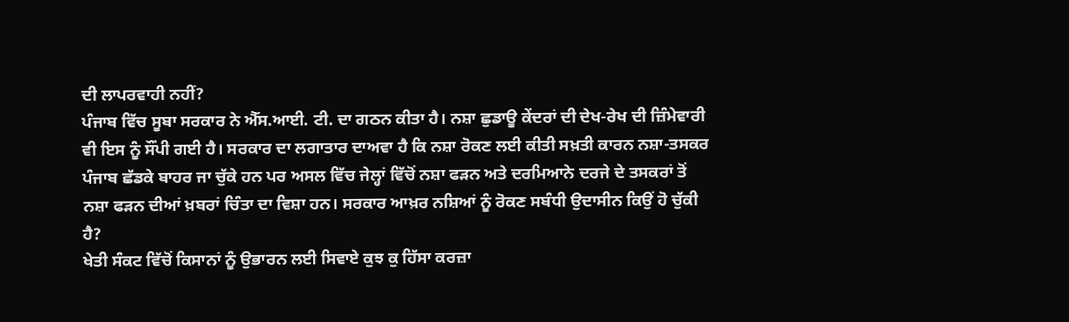ਦੀ ਲਾਪਰਵਾਹੀ ਨਹੀਂ?
ਪੰਜਾਬ ਵਿੱਚ ਸੂਬਾ ਸਰਕਾਰ ਨੇ ਐੱਸ.ਆਈ. ਟੀ. ਦਾ ਗਠਨ ਕੀਤਾ ਹੈ। ਨਸ਼ਾ ਛੁਡਾਊ ਕੇਂਦਰਾਂ ਦੀ ਦੇਖ-ਰੇਖ ਦੀ ਜ਼ਿੰਮੇਵਾਰੀ ਵੀ ਇਸ ਨੂੰ ਸੌਂਪੀ ਗਈ ਹੈ। ਸਰਕਾਰ ਦਾ ਲਗਾਤਾਰ ਦਾਅਵਾ ਹੈ ਕਿ ਨਸ਼ਾ ਰੋਕਣ ਲਈ ਕੀਤੀ ਸਖ਼ਤੀ ਕਾਰਨ ਨਸ਼ਾ-ਤਸਕਰ ਪੰਜਾਬ ਛੱਡਕੇ ਬਾਹਰ ਜਾ ਚੁੱਕੇ ਹਨ ਪਰ ਅਸਲ ਵਿੱਚ ਜੇਲ੍ਹਾਂ ਵਿੱਚੋਂ ਨਸ਼ਾ ਫੜਨ ਅਤੇ ਦਰਮਿਆਨੇ ਦਰਜੇ ਦੇ ਤਸਕਰਾਂ ਤੋਂ ਨਸ਼ਾ ਫੜਨ ਦੀਆਂ ਖ਼ਬਰਾਂ ਚਿੰਤਾ ਦਾ ਵਿਸ਼ਾ ਹਨ। ਸਰਕਾਰ ਆਖ਼ਰ ਨਸ਼ਿਆਂ ਨੂੰ ਰੋਕਣ ਸਬੰਧੀ ਉਦਾਸੀਨ ਕਿਉਂ ਹੋ ਚੁੱਕੀ ਹੈ?
ਖੇਤੀ ਸੰਕਟ ਵਿੱਚੋਂ ਕਿਸਾਨਾਂ ਨੂੰ ਉਭਾਰਨ ਲਈ ਸਿਵਾਏ ਕੁਝ ਕੁ ਹਿੱਸਾ ਕਰਜ਼ਾ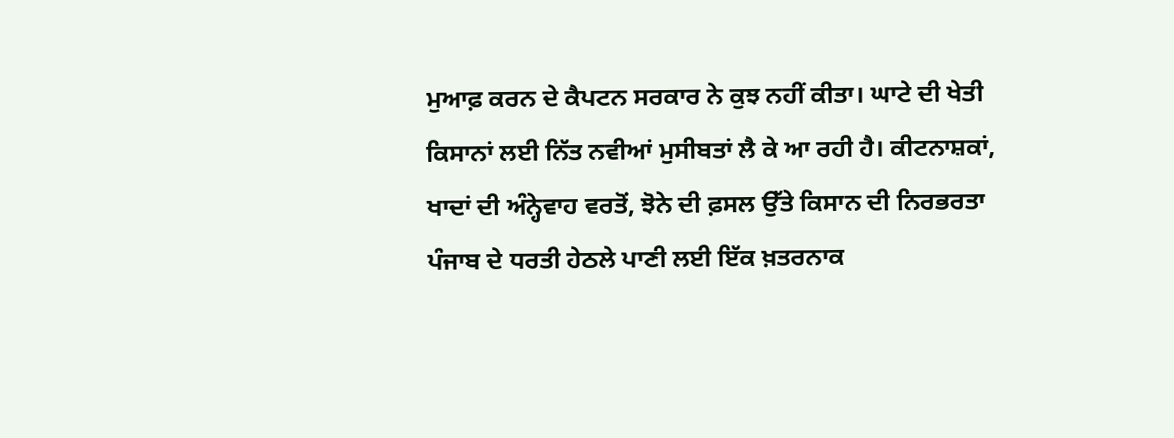ਮੁਆਫ਼ ਕਰਨ ਦੇ ਕੈਪਟਨ ਸਰਕਾਰ ਨੇ ਕੁਝ ਨਹੀਂ ਕੀਤਾ। ਘਾਟੇ ਦੀ ਖੇਤੀ ਕਿਸਾਨਾਂ ਲਈ ਨਿੱਤ ਨਵੀਆਂ ਮੁਸੀਬਤਾਂ ਲੈ ਕੇ ਆ ਰਹੀ ਹੈ। ਕੀਟਨਾਸ਼ਕਾਂ, ਖਾਦਾਂ ਦੀ ਅੰਨ੍ਹੇਵਾਹ ਵਰਤੋਂ, ਝੋਨੇ ਦੀ ਫ਼ਸਲ ਉੱਤੇ ਕਿਸਾਨ ਦੀ ਨਿਰਭਰਤਾ ਪੰਜਾਬ ਦੇ ਧਰਤੀ ਹੇਠਲੇ ਪਾਣੀ ਲਈ ਇੱਕ ਖ਼ਤਰਨਾਕ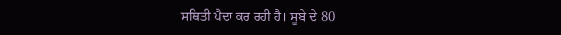ਸਥਿਤੀ ਪੈਦਾ ਕਰ ਰਹੀ ਹੈ। ਸੂਬੇ ਦੇ 80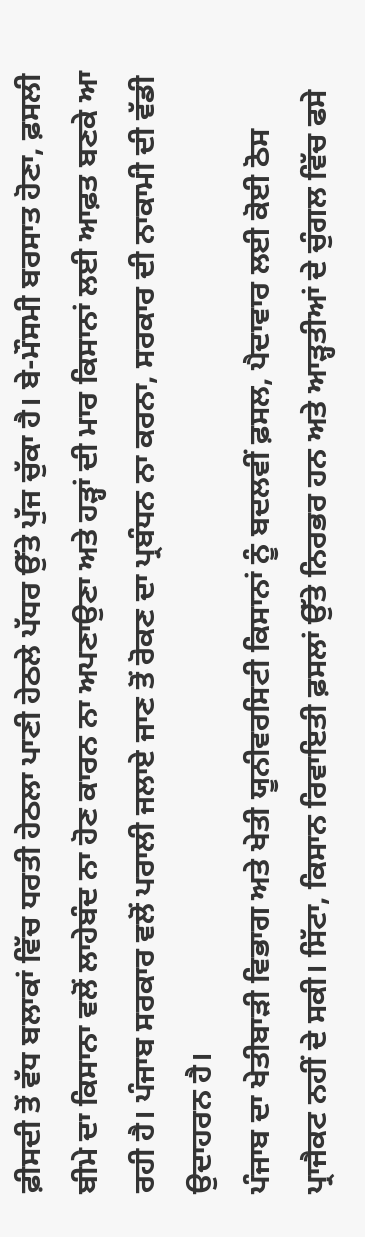ਫ਼ੀਸਦੀ ਤੋਂ ਵੱਧ ਬਲਾਕਾਂ ਵਿੱਚ ਧਰਤੀ ਹੇਠਲਾ ਪਾਣੀ ਹੇਠਲੇ ਪੱਧਰ ਉੱਤੇ ਪੁੱਜ ਚੁੱਕਾ ਹੈ। ਬੇ-ਮੌਸਮੀ ਬਰਸਾਤ ਹੋਣਾ, ਫ਼ਸਲੀ ਬੀਮੇ ਦਾ ਕਿਸਾਨਾ ਵਲੋਂ ਲਾਹੇਬੰਦ ਨਾ ਹੋਣ ਕਾਰਨ ਨਾ ਅਪਣਾਉਣਾ ਅਤੇ ਹੜ੍ਹਾਂ ਦੀ ਮਾਰ ਕਿਸਾਨਾਂ ਲਈ ਆਫ਼ਤ ਬਣਕੇ ਆ ਰਹੀ ਹੈ। ਪੰਜਾਬ ਸਰਕਾਰ ਵਲੋਂ ਪਰਾਲੀ ਜਲਾਏ ਜਾਣ ਤੋਂ ਰੋਕਣ ਦਾ ਪ੍ਰਬੰਧਨ ਨਾ ਕਰਨਾ, ਸਰਕਾਰ ਦੀ ਨਾਕਾਮੀ ਦੀ ਵੱਡੀ ਉਦਾਹਰਨ ਹੈ।
ਪੰਜਾਬ ਦਾ ਖੇਤੀਬਾੜੀ ਵਿਭਾਗ ਅਤੇ ਖੇਤੀ ਯੂਨੀਵਰਸਿਟੀ ਕਿਸਾਨਾਂ ਨੂੰ ਬਦਲਵੀਂ ਫ਼ਸਲ, ਪੈਦਾਵਾਰ ਲਈ ਕੋਈ ਠੋਸ ਪ੍ਰਾਜੈਕਟ ਨਹੀਂ ਦੇ ਸਕੀ। ਸਿੱਟਾ, ਕਿਸਾਨ ਰਿਵਾਇਤੀ ਫ਼ਸਲਾਂ ਉੱਤੇ ਨਿਰਭਰ ਹਨ ਅਤੇ ਆੜ੍ਹਤੀਆਂ ਦੇ ਚੁੰਗਲ ਵਿੱਚ ਫਸੇ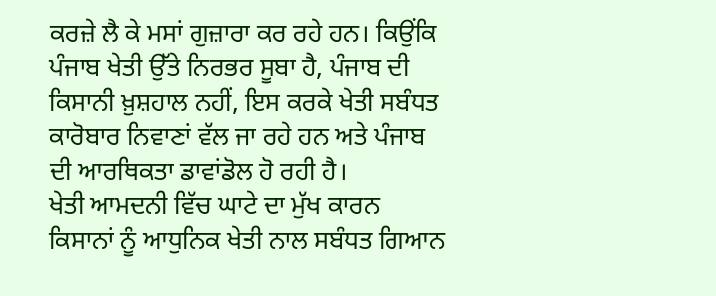ਕਰਜ਼ੇ ਲੈ ਕੇ ਮਸਾਂ ਗੁਜ਼ਾਰਾ ਕਰ ਰਹੇ ਹਨ। ਕਿਉਂਕਿ ਪੰਜਾਬ ਖੇਤੀ ਉੱਤੇ ਨਿਰਭਰ ਸੂਬਾ ਹੈ, ਪੰਜਾਬ ਦੀ ਕਿਸਾਨੀ ਖ਼ੁਸ਼ਹਾਲ ਨਹੀਂ, ਇਸ ਕਰਕੇ ਖੇਤੀ ਸਬੰਧਤ ਕਾਰੋਬਾਰ ਨਿਵਾਣਾਂ ਵੱਲ ਜਾ ਰਹੇ ਹਨ ਅਤੇ ਪੰਜਾਬ ਦੀ ਆਰਥਿਕਤਾ ਡਾਵਾਂਡੋਲ ਹੋ ਰਹੀ ਹੈ।
ਖੇਤੀ ਆਮਦਨੀ ਵਿੱਚ ਘਾਟੇ ਦਾ ਮੁੱਖ ਕਾਰਨ ਕਿਸਾਨਾਂ ਨੂੰ ਆਧੁਨਿਕ ਖੇਤੀ ਨਾਲ ਸਬੰਧਤ ਗਿਆਨ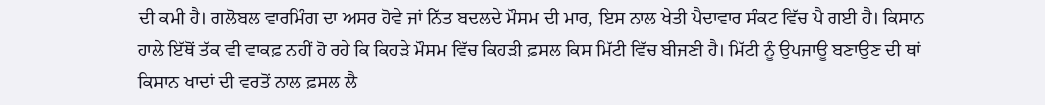ਦੀ ਕਮੀ ਹੈ। ਗਲੋਬਲ ਵਾਰਮਿੰਗ ਦਾ ਅਸਰ ਹੋਵੇ ਜਾਂ ਨਿੱਤ ਬਦਲਦੇ ਮੌਸਮ ਦੀ ਮਾਰ, ਇਸ ਨਾਲ ਖੇਤੀ ਪੈਦਾਵਾਰ ਸੰਕਟ ਵਿੱਚ ਪੈ ਗਈ ਹੈ। ਕਿਸਾਨ ਹਾਲੇ ਇੱਥੋਂ ਤੱਕ ਵੀ ਵਾਕਫ਼ ਨਹੀਂ ਹੋ ਰਹੇ ਕਿ ਕਿਹੜੇ ਮੌਸਮ ਵਿੱਚ ਕਿਹੜੀ ਫ਼ਸਲ ਕਿਸ ਮਿੱਟੀ ਵਿੱਚ ਬੀਜਣੀ ਹੈ। ਮਿੱਟੀ ਨੂੰ ਉਪਜਾਊ ਬਣਾਉਣ ਦੀ ਥਾਂ ਕਿਸਾਨ ਖਾਦਾਂ ਦੀ ਵਰਤੋਂ ਨਾਲ ਫ਼ਸਲ ਲੈ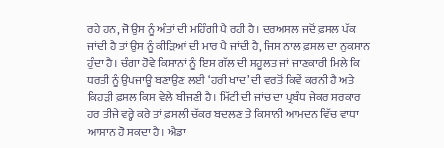ਰਹੇ ਹਨ, ਜੋ ਉਸ ਨੂੰ ਅੰਤਾਂ ਦੀ ਮਹਿੰਗੀ ਪੈ ਰਹੀ ਹੈ। ਦਰਅਸਲ ਜਦੋਂ ਫ਼ਸਲ ਪੱਕ ਜਾਂਦੀ ਹੈ ਤਾਂ ਉਸ ਨੂੰ ਕੀੜਿਆਂ ਦੀ ਮਾਰ ਪੈ ਜਾਂਦੀ ਹੈ, ਜਿਸ ਨਾਲ ਫ਼ਸਲ ਦਾ ਨੁਕਸਾਨ ਹੁੰਦਾ ਹੈ। ਚੰਗਾ ਹੋਵੇ ਕਿਸਾਨਾਂ ਨੂੰ ਇਸ ਗੱਲ ਦੀ ਸਹੂਲਤ ਜਾਂ ਜਾਣਕਾਰੀ ਮਿਲੇ ਕਿ ਧਰਤੀ ਨੂੰ ਉਪਜਾਊ ਬਣਾਉਣ ਲਈ ‘ਹਰੀ ਖਾਦ’ ਦੀ ਵਰਤੋਂ ਕਿਵੇਂ ਕਰਨੀ ਹੈ ਅਤੇ ਕਿਹੜੀ ਫ਼ਸਲ ਕਿਸ ਵੇਲੇ ਬੀਜਣੀ ਹੈ। ਮਿੱਟੀ ਦੀ ਜਾਂਚ ਦਾ ਪ੍ਰਬੰਧ ਜੇਕਰ ਸਰਕਾਰ ਹਰ ਤੀਜੇ ਵਰ੍ਹੇ ਕਰੇ ਤਾਂ ਫ਼ਸਲੀ ਚੱਕਰ ਬਦਲਣ ਤੇ ਕਿਸਾਨੀ ਆਮਦਨ ਵਿੱਚ ਵਾਧਾ ਆਸਾਨ ਹੋ ਸਕਦਾ ਹੈ। ਐਡਾ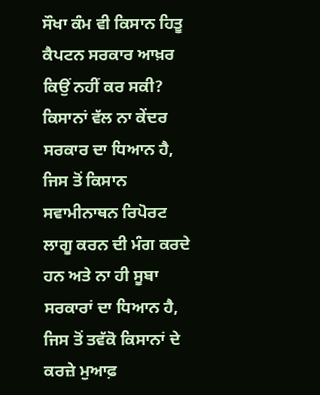ਸੌਖਾ ਕੰਮ ਵੀ ਕਿਸਾਨ ਹਿਤੂ ਕੈਪਟਨ ਸਰਕਾਰ ਆਖ਼ਰ ਕਿਉਂ ਨਹੀਂ ਕਰ ਸਕੀ?
ਕਿਸਾਨਾਂ ਵੱਲ ਨਾ ਕੇਂਦਰ ਸਰਕਾਰ ਦਾ ਧਿਆਨ ਹੈ, ਜਿਸ ਤੋਂ ਕਿਸਾਨ ਸਵਾਮੀਨਾਥਨ ਰਿਪੋਰਟ ਲਾਗੂ ਕਰਨ ਦੀ ਮੰਗ ਕਰਦੇ ਹਨ ਅਤੇ ਨਾ ਹੀ ਸੂਬਾ ਸਰਕਾਰਾਂ ਦਾ ਧਿਆਨ ਹੈ, ਜਿਸ ਤੋਂ ਤਵੱਕੋ ਕਿਸਾਨਾਂ ਦੇ ਕਰਜ਼ੇ ਮੁਆਫ਼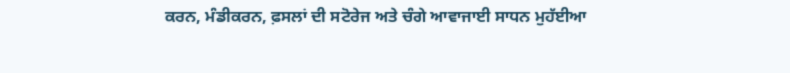ਕਰਨ, ਮੰਡੀਕਰਨ, ਫ਼ਸਲਾਂ ਦੀ ਸਟੋਰੇਜ ਅਤੇ ਚੰਗੇ ਆਵਾਜਾਈ ਸਾਧਨ ਮੁਹੱਈਆ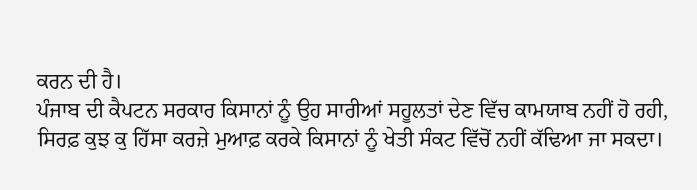ਕਰਨ ਦੀ ਹੈ।
ਪੰਜਾਬ ਦੀ ਕੈਪਟਨ ਸਰਕਾਰ ਕਿਸਾਨਾਂ ਨੂੰ ਉਹ ਸਾਰੀਆਂ ਸਹੂਲਤਾਂ ਦੇਣ ਵਿੱਚ ਕਾਮਯਾਬ ਨਹੀਂ ਹੋ ਰਹੀ, ਸਿਰਫ਼ ਕੁਝ ਕੁ ਹਿੱਸਾ ਕਰਜ਼ੇ ਮੁਆਫ਼ ਕਰਕੇ ਕਿਸਾਨਾਂ ਨੂੰ ਖੇਤੀ ਸੰਕਟ ਵਿੱਚੋਂ ਨਹੀਂ ਕੱਢਿਆ ਜਾ ਸਕਦਾ।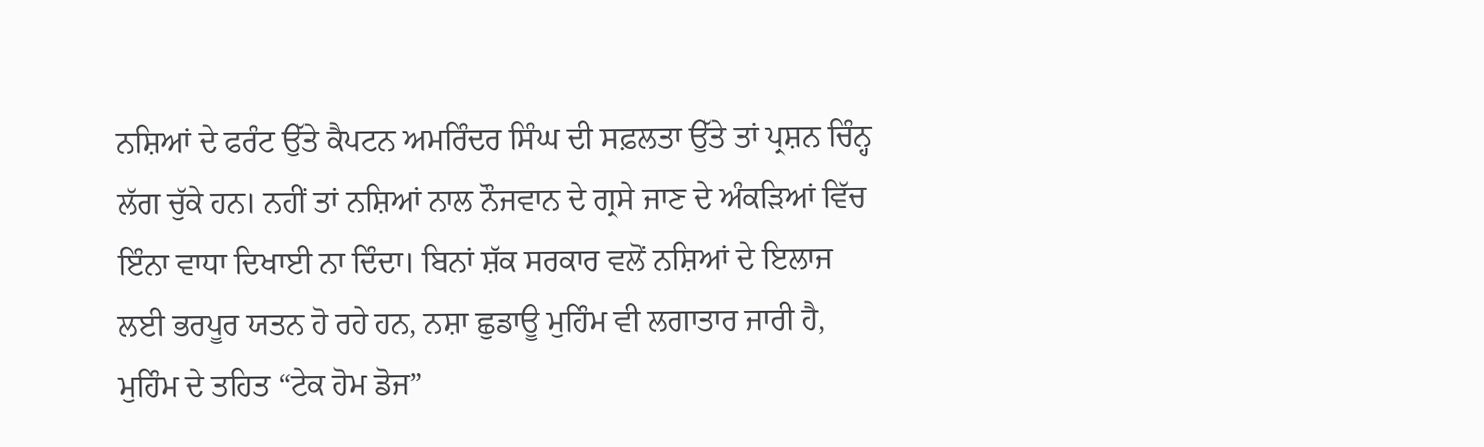ਨਸ਼ਿਆਂ ਦੇ ਫਰੰਟ ਉੱਤੇ ਕੈਪਟਨ ਅਮਰਿੰਦਰ ਸਿੰਘ ਦੀ ਸਫ਼ਲਤਾ ਉੱਤੇ ਤਾਂ ਪ੍ਰਸ਼ਨ ਚਿੰਨ੍ਹ ਲੱਗ ਚੁੱਕੇ ਹਨ। ਨਹੀਂ ਤਾਂ ਨਸ਼ਿਆਂ ਨਾਲ ਨੌਜਵਾਨ ਦੇ ਗ੍ਰਸੇ ਜਾਣ ਦੇ ਅੰਕੜਿਆਂ ਵਿੱਚ ਇੰਨਾ ਵਾਧਾ ਦਿਖਾਈ ਨਾ ਦਿੰਦਾ। ਬਿਨਾਂ ਸ਼ੱਕ ਸਰਕਾਰ ਵਲੋਂ ਨਸ਼ਿਆਂ ਦੇ ਇਲਾਜ ਲਈ ਭਰਪੂਰ ਯਤਨ ਹੋ ਰਹੇ ਹਨ, ਨਸ਼ਾ ਛੁਡਾਊ ਮੁਹਿੰਮ ਵੀ ਲਗਾਤਾਰ ਜਾਰੀ ਹੈ, ਮੁਹਿੰਮ ਦੇ ਤਹਿਤ “ਟੇਕ ਹੋਮ ਡੋਜ”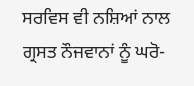ਸਰਵਿਸ ਵੀ ਨਸ਼ਿਆਂ ਨਾਲ ਗ੍ਰਸਤ ਨੌਜਵਾਨਾਂ ਨੂੰ ਘਰੋ-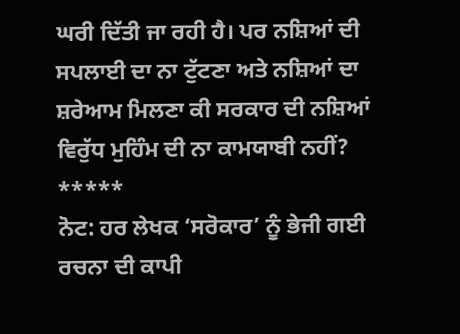ਘਰੀ ਦਿੱਤੀ ਜਾ ਰਹੀ ਹੈ। ਪਰ ਨਸ਼ਿਆਂ ਦੀ ਸਪਲਾਈ ਦਾ ਨਾ ਟੁੱਟਣਾ ਅਤੇ ਨਸ਼ਿਆਂ ਦਾ ਸ਼ਰੇਆਮ ਮਿਲਣਾ ਕੀ ਸਰਕਾਰ ਦੀ ਨਸ਼ਿਆਂ ਵਿਰੁੱਧ ਮੁਹਿੰਮ ਦੀ ਨਾ ਕਾਮਯਾਬੀ ਨਹੀਂ?
*****
ਨੋਟ: ਹਰ ਲੇਖਕ ‘ਸਰੋਕਾਰ’ ਨੂੰ ਭੇਜੀ ਗਈ ਰਚਨਾ ਦੀ ਕਾਪੀ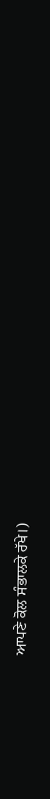ਆਪਣੇ ਕੋਲ ਸੰਭਾਲਕੇ ਰੱਖੇ।)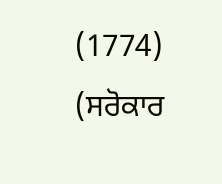(1774)
(ਸਰੋਕਾਰ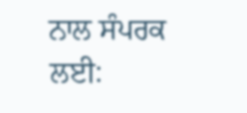ਨਾਲ ਸੰਪਰਕ ਲਈ: